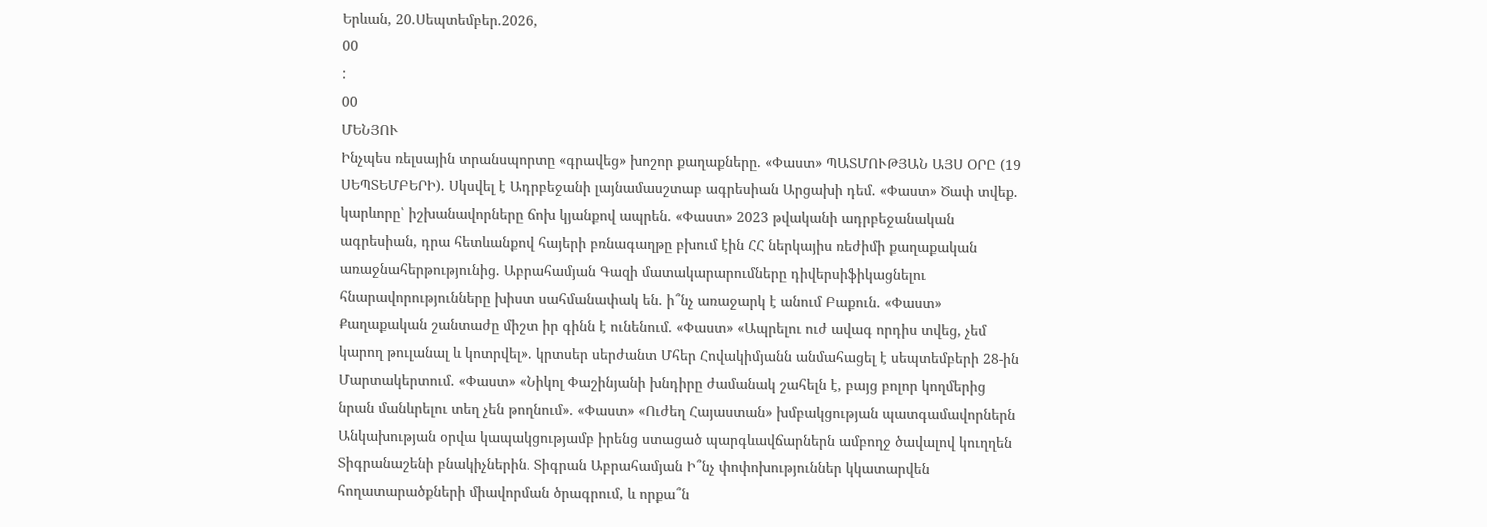Երևան, 20.Սեպտեմբեր.2026,
00
:
00
ՄԵՆՅՈՒ
Ինչպես ռելսային տրանսպորտը «գրավեց» խոշոր քաղաքները. «Փաստ» ՊԱՏՄՈՒԹՅԱՆ ԱՅՍ ՕՐԸ (19 ՍԵՊՏԵՄԲԵՐԻ). Սկսվել է Ադրբեջանի լայնամասշտաբ ագրեսիան Արցախի դեմ. «Փաստ» Ծափ տվեք. կարևորը՝ իշխանավորները ճոխ կյանքով ապրեն. «Փաստ» 2023 թվականի ադրբեջանական ագրեսիան, դրա հետևանքով հայերի բռնագաղթը բխում էին ՀՀ ներկայիս ռեժիմի քաղաքական առաջնահերթությունից. Աբրահամյան Գազի մատակարարումները դիվերսիֆիկացնելու հնարավորությունները խիստ սահմանափակ են. ի՞նչ առաջարկ է անում Բաքուն. «Փաստ» Քաղաքական շանտաժը միշտ իր գինն է ունենում. «Փաստ» «Ապրելու ուժ ավագ որդիս տվեց, չեմ կարող թուլանալ և կոտրվել». կրտսեր սերժանտ Մհեր Հովակիմյանն անմահացել է սեպտեմբերի 28-ին Մարտակերտում. «Փաստ» «Նիկոլ Փաշինյանի խնդիրը ժամանակ շահելն է, բայց բոլոր կողմերից նրան մանևրելու տեղ չեն թողնում». «Փաստ» «Ուժեղ Հայաստան» խմբակցության պատգամավորներն Անկախության օրվա կապակցությամբ իրենց ստացած պարգևավճարներն ամբողջ ծավալով կուղղեն Տիգրանաշենի բնակիչներին․ Տիգրան Աբրահամյան Ի՞նչ փոփոխություններ կկատարվեն հողատարածքների միավորման ծրագրում, և որքա՞ն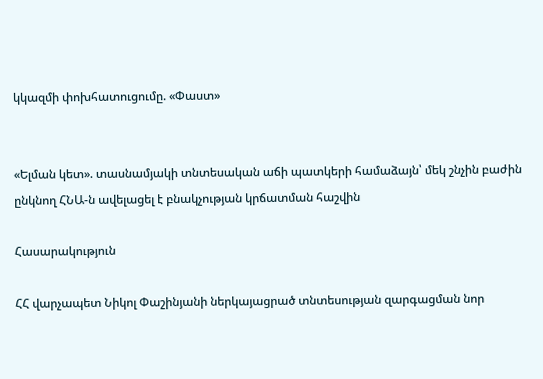կկազմի փոխհատուցումը. «Փաստ»


«Ելման կետ». տասնամյակի տնտեսական աճի պատկերի համաձայն՝ մեկ շնչին բաժին ընկնող ՀՆԱ-ն ավելացել է բնակչության կրճատման հաշվին

Հասարակություն

ՀՀ վարչապետ Նիկոլ Փաշինյանի ներկայացրած տնտեսության զարգացման նոր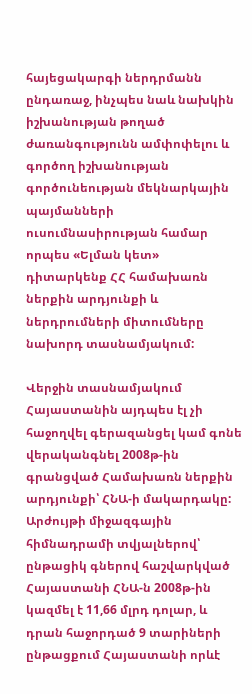հայեցակարգի ներդրմանն ընդառաջ, ինչպես նաև նախկին իշխանության թողած ժառանգությունն ամփոփելու և գործող իշխանության գործունեության մեկնարկային պայմանների ուսումնասիրության համար որպես «Ելման կետ» դիտարկենք ՀՀ համախառն ներքին արդյունքի և ներդրումների միտումները նախորդ տասնամյակում:

Վերջին տասնամյակում Հայաստանին այդպես էլ չի հաջողվել գերազանցել կամ գոնե վերականգնել 2008թ-ին գրանցված Համախառն ներքին արդյունքի՝ ՀՆԱ-ի մակարդակը: Արժույթի միջազգային հիմնադրամի տվյալներով՝ ընթացիկ գներով հաշվարկված Հայաստանի ՀՆԱ-ն 2008թ-ին կազմել է 11,66 մլրդ դոլար, և դրան հաջորդած 9 տարիների ընթացքում Հայաստանի որևէ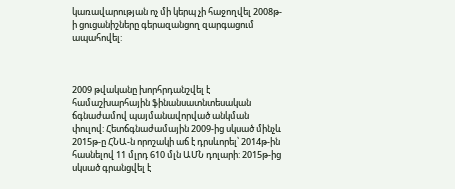կառավարության ոչ մի կերպ չի հաջողվել 2008թ-ի ցուցանիշները գերազանցող զարգացում ապահովել:



2009 թվականը խորհրդանշվել է համաշխարհային ֆինանսատնտեսական ճգնաժամով պայմանավորված անկման փուլով: Հետճգնաժամային 2009-ից սկսած մինչև 2015թ-ը ՀՆԱ-ն որոշակի աճ է դրսևորել՝ 2014թ-ին հասնելով 11 մլրդ 610 մլն ԱՄՆ դոլարի: 2015թ-ից սկսած գրանցվել է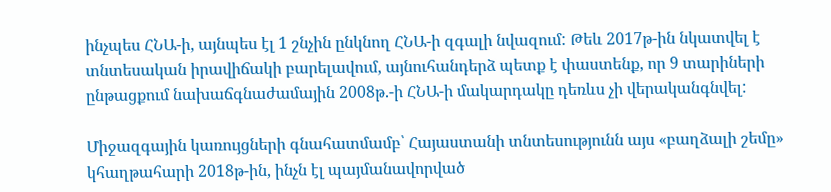ինչպես ՀՆԱ-ի, այնպես էլ 1 շնչին ընկնող ՀՆԱ-ի զգալի նվազում: Թեև 2017թ-ին նկատվել է տնտեսական իրավիճակի բարելավում, այնուհանդերձ պետք է փաստենք, որ 9 տարիների ընթացքում նախաճգնաժամային 2008թ.-ի ՀՆԱ-ի մակարդակը դեռևս չի վերականգնվել:

Միջազգային կառույցների գնահատմամբ՝ Հայաստանի տնտեսությունն այս «բաղձալի շեմը» կհաղթահարի 2018թ-ին, ինչն էլ պայմանավորված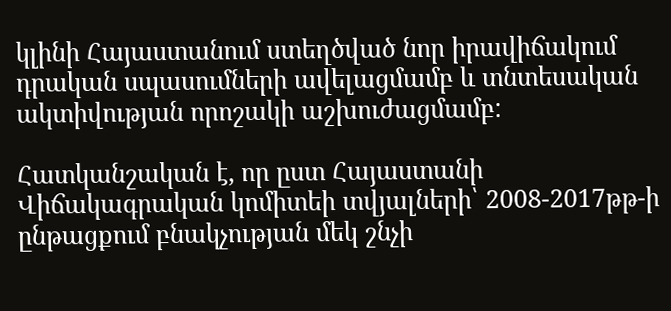կլինի Հայաստանում ստեղծված նոր իրավիճակում դրական սպասումների ավելացմամբ և տնտեսական ակտիվության որոշակի աշխուժացմամբ:

Հատկանշական է, որ ըստ Հայաստանի Վիճակագրական կոմիտեի տվյալների՝ 2008-2017թթ-ի ընթացքում բնակչության մեկ շնչի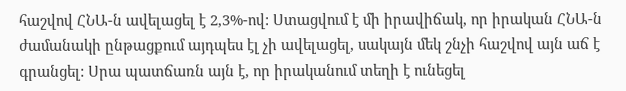հաշվով ՀՆԱ-ն ավելացել է 2,3%-ով: Ստացվում է մի իրավիճակ, որ իրական ՀՆԱ-ն ժամանակի ընթացքում այդպես էլ չի ավելացել, սակայն մեկ շնչի հաշվով այն աճ է գրանցել: Սրա պատճառն այն է, որ իրականում տեղի է ունեցել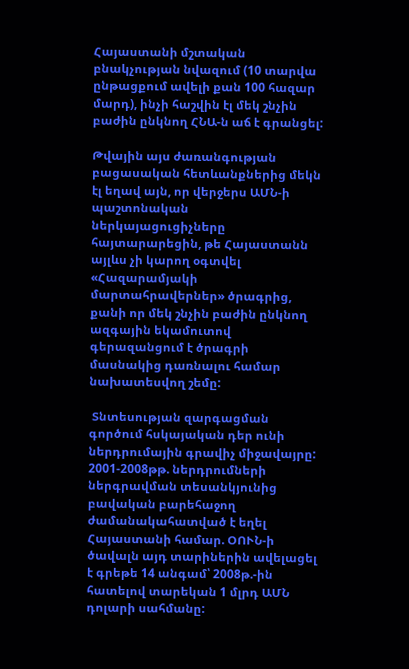Հայաստանի մշտական բնակչության նվազում (10 տարվա ընթացքում ավելի քան 100 հազար մարդ), ինչի հաշվին էլ մեկ շնչին բաժին ընկնող ՀՆԱ-ն աճ է գրանցել:

Թվային այս ժառանգության բացասական հետևանքներից մեկն էլ եղավ այն, որ վերջերս ԱՄՆ-ի պաշտոնական ներկայացուցիչները հայտարարեցին, թե Հայաստանն այլևս չի կարող օգտվել «Հազարամյակի մարտահրավերներ» ծրագրից, քանի որ մեկ շնչին բաժին ընկնող ազգային եկամուտով գերազանցում է ծրագրի մասնակից դառնալու համար նախատեսվող շեմը:

 Տնտեսության զարգացման գործում հսկայական դեր ունի ներդրումային գրավիչ միջավայրը: 2001-2008թթ. ներդրումների ներգրավման տեսանկյունից բավական բարեհաջող ժամանակահատված է եղել Հայաստանի համար. ՕՈՒՆ-ի ծավալն այդ տարիներին ավելացել է գրեթե 14 անգամ՝ 2008թ.-ին հատելով տարեկան 1 մլրդ ԱՄՆ դոլարի սահմանը: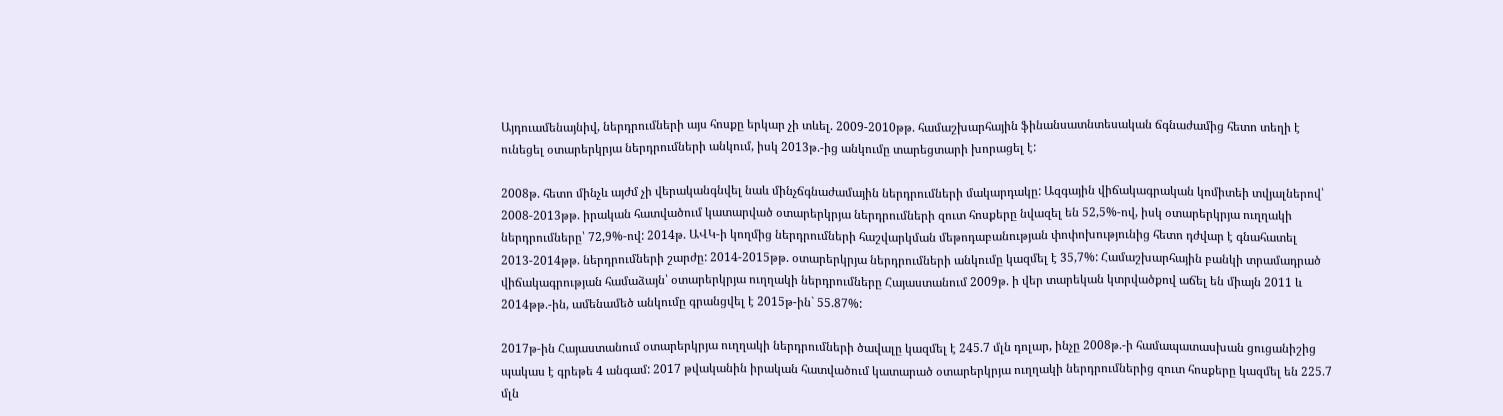Այդուամենայնիվ, ներդրումների այս հոսքը երկար չի տևել. 2009-2010թթ. համաշխարհային ֆինանսատնտեսական ճգնաժամից հետո տեղի է ունեցել օտարերկրյա ներդրումների անկում, իսկ 2013թ.-ից անկումը տարեցտարի խորացել է:

2008թ. հետո մինչև այժմ չի վերականգնվել նաև մինչճգնաժամային ներդրումների մակարդակը: Ազգային վիճակագրական կոմիտեի տվյալներով՝ 2008-2013թթ. իրական հատվածում կատարված օտարերկրյա ներդրումների զուտ հոսքերը նվազել են 52,5%-ով, իսկ օտարերկրյա ուղղակի ներդրումները՝ 72,9%-ով: 2014թ. ԱՎԿ-ի կողմից ներդրումների հաշվարկման մեթոդաբանության փոփոխությունից հետո դժվար է գնահատել 2013-2014թթ. ներդրումների շարժը: 2014-2015թթ. օտարերկրյա ներդրումների անկումը կազմել է 35,7%: Համաշխարհային բանկի տրամադրած վիճակագրության համաձայն՝ օտարերկրյա ուղղակի ներդրումները Հայաստանում 2009թ. ի վեր տարեկան կտրվածքով աճել են միայն 2011 և 2014թթ.-ին, ամենամեծ անկումը գրանցվել է 2015թ-ին` 55.87%:

2017թ-ին Հայաստանում օտարերկրյա ուղղակի ներդրումների ծավալը կազմել է 245.7 մլն դոլար, ինչը 2008թ.-ի համապատասխան ցուցանիշից պակաս է գրեթե 4 անգամ: 2017 թվականին իրական հատվածում կատարած օտարերկրյա ուղղակի ներդրումներից զուտ հոսքերը կազմել են 225.7 մլն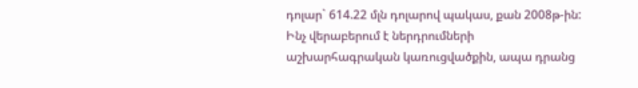դոլար` 614.22 մլն դոլարով պակաս, քան 2008թ-ին: Ինչ վերաբերում է ներդրումների աշխարհագրական կառուցվածքին, ապա դրանց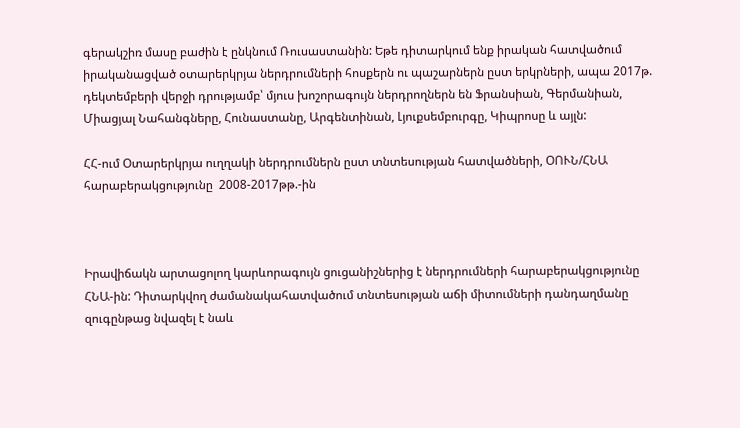գերակշիռ մասը բաժին է ընկնում Ռուսաստանին: Եթե դիտարկում ենք իրական հատվածում իրականացված օտարերկրյա ներդրումների հոսքերն ու պաշարներն ըստ երկրների, ապա 2017թ. դեկտեմբերի վերջի դրությամբ՝ մյուս խոշորագույն ներդրողներն են Ֆրանսիան, Գերմանիան, Միացյալ Նահանգները, Հունաստանը, Արգենտինան, Լյուքսեմբուրգը, Կիպրոսը և այլն:

ՀՀ-ում Օտարերկրյա ուղղակի ներդրումներն ըստ տնտեսության հատվածների, ՕՈՒՆ/ՀՆԱ հարաբերակցությունը  2008-2017թթ.-ին



Իրավիճակն արտացոլող կարևորագույն ցուցանիշներից է ներդրումների հարաբերակցությունը ՀՆԱ-ին: Դիտարկվող ժամանակահատվածում տնտեսության աճի միտումների դանդաղմանը զուգընթաց նվազել է նաև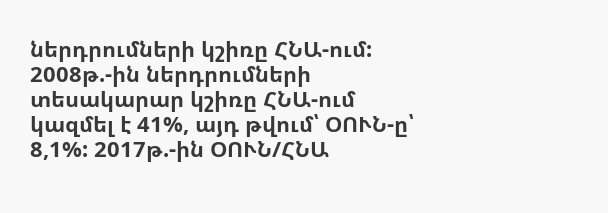ներդրումների կշիռը ՀՆԱ-ում:  2008թ.-ին ներդրումների տեսակարար կշիռը ՀՆԱ-ում կազմել է 41%, այդ թվում՝ ՕՈՒՆ-ը՝ 8,1%: 2017թ.-ին ՕՈՒՆ/ՀՆԱ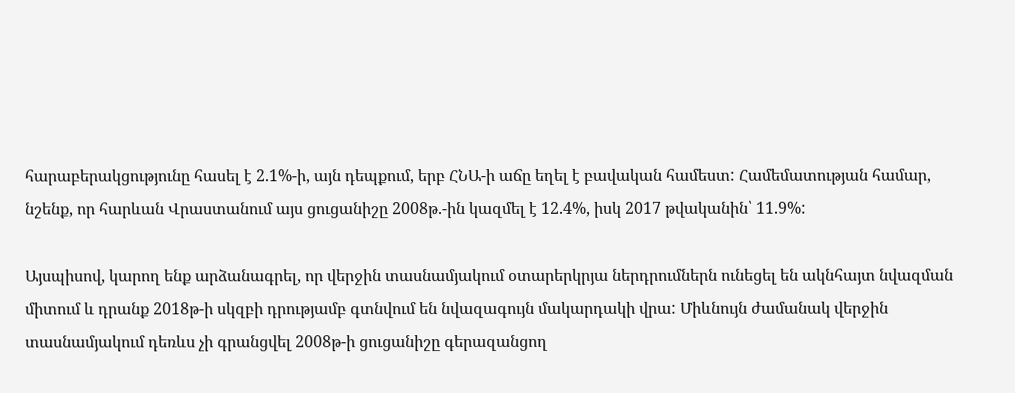հարաբերակցությունը հասել է 2.1%-ի, այն դեպքում, երբ ՀՆԱ-ի աճը եղել է բավական համեստ: Համեմատության համար, նշենք, որ հարևան Վրաստանում այս ցուցանիշը 2008թ.-ին կազմել է 12.4%, իսկ 2017 թվականին՝ 11.9%:

Այսպիսով, կարող ենք արձանագրել, որ վերջին տասնամյակում օտարերկրյա ներդրումներն ունեցել են ակնհայտ նվազման միտում և դրանք 2018թ-ի սկզբի դրությամբ գտնվում են նվազագույն մակարդակի վրա: Միևնույն ժամանակ վերջին տասնամյակում դեռևս չի գրանցվել 2008թ-ի ցուցանիշը գերազանցող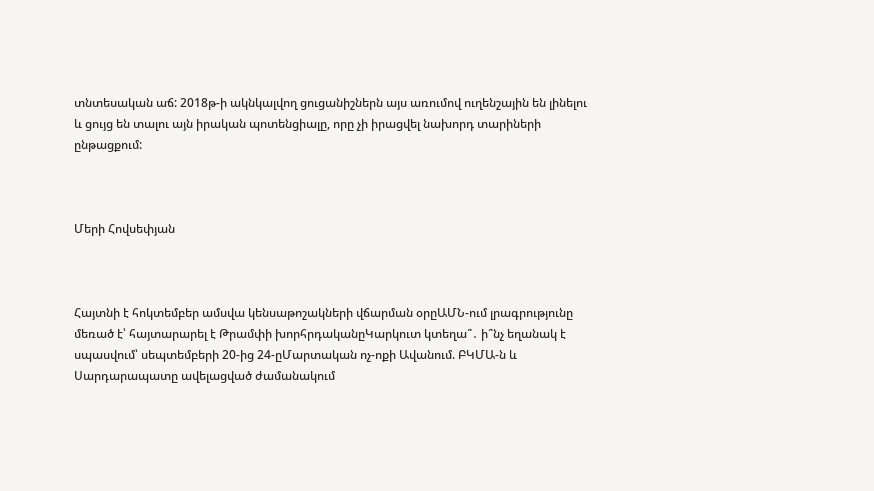տնտեսական աճ: 2018թ-ի ակնկալվող ցուցանիշներն այս առումով ուղենշային են լինելու և ցույց են տալու այն իրական պոտենցիալը, որը չի իրացվել նախորդ տարիների ընթացքում:



Մերի Հովսեփյան



Հայտնի է հոկտեմբեր ամսվա կենսաթոշակների վճարման օրըԱՄՆ-ում լրագրությունը մեռած է՝ հայտարարել է Թրամփի խորհրդականըԿարկուտ կտեղա՞․ ի՞նչ եղանակ է սպասվում՝ սեպտեմբերի 20-ից 24-ըՄարտական ոչ-ոքի Ավանում. ԲԿՄԱ-ն և Սարդարապատը ավելացված ժամանակում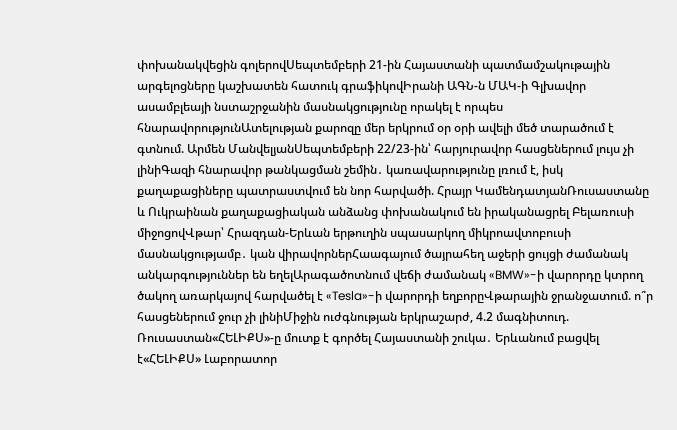փոխանակվեցին գոլերովՍեպտեմբերի 21-ին Հայաստանի պատմամշակութային արգելոցները կաշխատեն հատուկ գրաֆիկովԻրանի ԱԳՆ-ն ՄԱԿ-ի Գլխավոր ասամբլեայի նստաշրջանին մասնակցությունը որակել է որպես հնարավորությունԱտելության քարոզը մեր երկրում օր օրի ավելի մեծ տարածում է գտնում. Արմեն ՄանվելյանՍեպտեմբերի 22/23-ին՝ հարյուրավոր հասցեներում լույս չի լինիԳազի հնարավոր թանկացման շեմին․ կառավարությունը լռում է, իսկ քաղաքացիները պատրաստվում են նոր հարվածի. Հրայր ԿամենդատյանՌուսաստանը և Ուկրաինան քաղաքացիական անձանց փոխանակում են իրականացրել Բելառուսի միջոցովՎթար՝ Հրազդան-Երևան երթուղին սպասարկող միկրոավտոբուսի մասնակցությամբ․ կան վիրավորներՀաագայում ծայրահեղ աջերի ցույցի ժամանակ անկարգություններ են եղելԱրագածոտնում վեճի ժամանակ «BMW»-ի վարորդը կտրող ծակող առարկայով հարվածել է «Tesla»-ի վարորդի եղբորըՎթարային ջրանջատում. ո՞ր հասցեներում ջուր չի լինիՄիջին ուժգնության երկրաշարժ, 4.2 մագնիտուդ. Ռուսաստան«ՀԵԼԻՔՍ»-ը մուտք է գործել Հայաստանի շուկա․ Երևանում բացվել է«ՀԵԼԻՔՍ» Լաբորատոր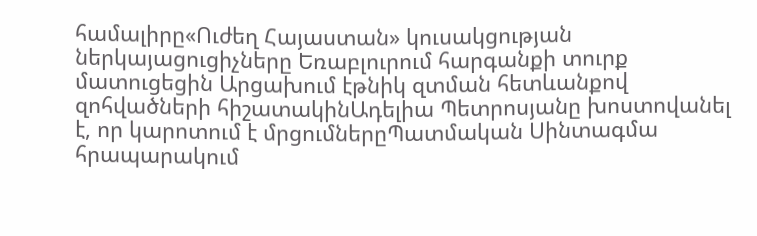համալիրը«Ուժեղ Հայաստան» կուսակցության ներկայացուցիչները Եռաբլուրում հարգանքի տուրք մատուցեցին Արցախում էթնիկ զտման հետևանքով զոհվածների հիշատակինԱդելիա Պետրոսյանը խոստովանել է, որ կարոտում է մրցումներըՊատմական Սինտագմա հրապարակում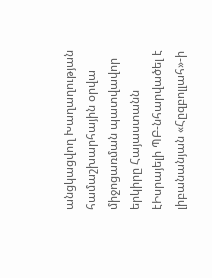անցկացվող Խաղաղության համաշխարհային օրվա միջոցառման պատվավոր երկիրը Հայաստանն էԻսրայելի ՊԲ-նհարվածել է լիբանանյան «Հըզբոլլահ»-ի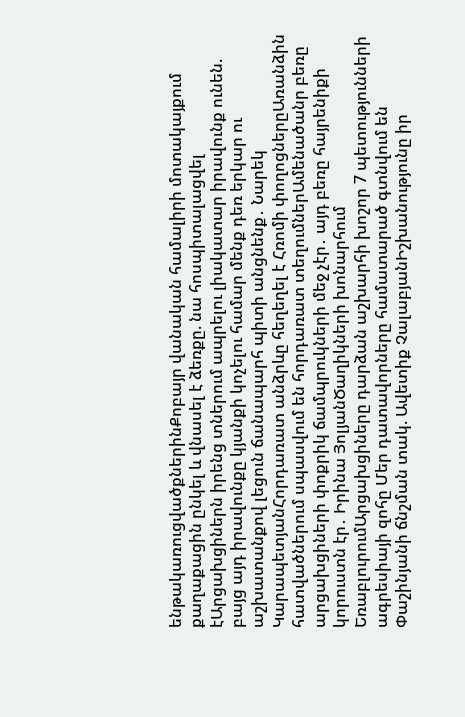ենթակառուցվածքներինՔոբայր վանական համալիրի մոտակայքում քաղաքացին ընկել և վնասել է ձեռքը. նա հոսպիտալացվել էԱրցախցիներն իրենց տներում ապրելու լիակատար իրավունք ունեն. բայց այդ իրավունքը կյանքի կոչելու համար մենք դեռ երկար ու աշխատանքով լեցուն ճանապարհ պիտի անցնենք․ Նարեկ ԿարապետյանՀորդառատ անձրևը հեղեղել է Հռոմի փողոցներըԱռանձին հատվածներում սպասվում են հորդառատ տեղումներԱմենածանր բեռը արցախցիների փոքրիկ ճամպրուկների մեջ չէր․ այդ բեռը հայրենիքի կորուստն էր․ Իրինա ՅոլյանԾաղիկների խոնարհում ԵռաբլուրումԱրցախցիները դարձան աշխարհի խոշոր 7 պետությունների ագրեսիայի զոհը Մեր դատավորները համատարած գտնվում են Փաշինյանի ճնշման տակ. Ավետիք ՉալաբյանԻշխանությունը իր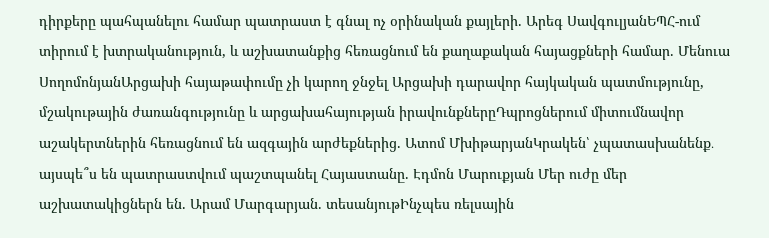դիրքերը պահպանելու համար պատրաստ է գնալ ոչ օրինական քայլերի. Արեգ ՍավգուլյանԵՊՀ-ում տիրում է խտրականություն, և աշխատանքից հեռացնում են քաղաքական հայացքների համար. Մենուա ՍողոմոնյանԱրցախի հայաթափումը չի կարող ջնջել Արցախի դարավոր հայկական պատմությունը, մշակութային ժառանգությունը և արցախահայության իրավունքներըԴպրոցներում միտումնավոր աշակերտներին հեռացնում են ազգային արժեքներից. Ատոմ ՄխիթարյանԿրակեն՝ չպատասխանենք․ այսպե՞ս են պատրաստվում պաշտպանել Հայաստանը. Էդմոն Մարուքյան Մեր ուժը մեր աշխատակիցներն են. Արամ Մարգարյան. տեսանյութԻնչպես ռելսային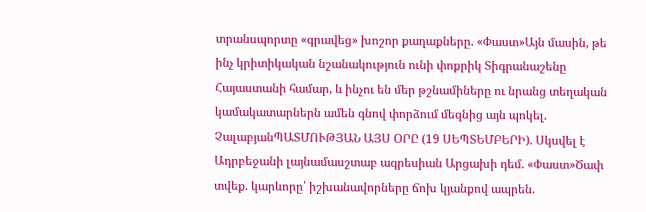տրանսպորտը «գրավեց» խոշոր քաղաքները. «Փաստ»Այն մասին, թե ինչ կրիտիկական նշանակություն ունի փոքրիկ Տիգրանաշենը Հայաստանի համար, և ինչու են մեր թշնամիները ու նրանց տեղական կամակատարներն ամեն գնով փորձում մեզնից այն պոկել. ՉալաբյանՊԱՏՄՈՒԹՅԱՆ ԱՅՍ ՕՐԸ (19 ՍԵՊՏԵՄԲԵՐԻ). Սկսվել է Ադրբեջանի լայնամասշտաբ ագրեսիան Արցախի դեմ. «Փաստ»Ծափ տվեք. կարևորը՝ իշխանավորները ճոխ կյանքով ապրեն.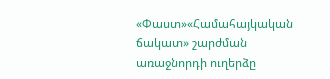«Փաստ»«Համահայկական ճակատ» շարժման առաջնորդի ուղերձը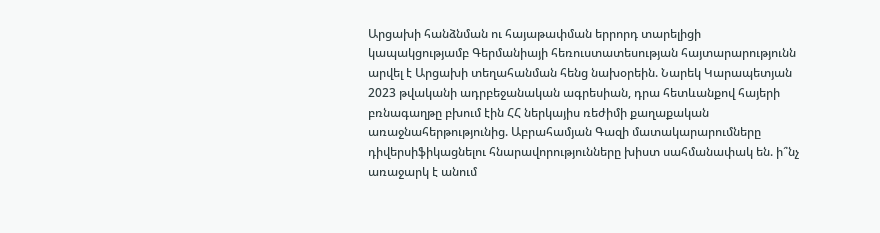Արցախի հանձնման ու հայաթափման երրորդ տարելիցի կապակցությամբ Գերմանիայի հեռուստատեսության հայտարարությունն արվել է Արցախի տեղահանման հենց նախօրեին. Նարեկ Կարապետյան 2023 թվականի ադրբեջանական ագրեսիան, դրա հետևանքով հայերի բռնագաղթը բխում էին ՀՀ ներկայիս ռեժիմի քաղաքական առաջնահերթությունից. Աբրահամյան Գազի մատակարարումները դիվերսիֆիկացնելու հնարավորությունները խիստ սահմանափակ են. ի՞նչ առաջարկ է անում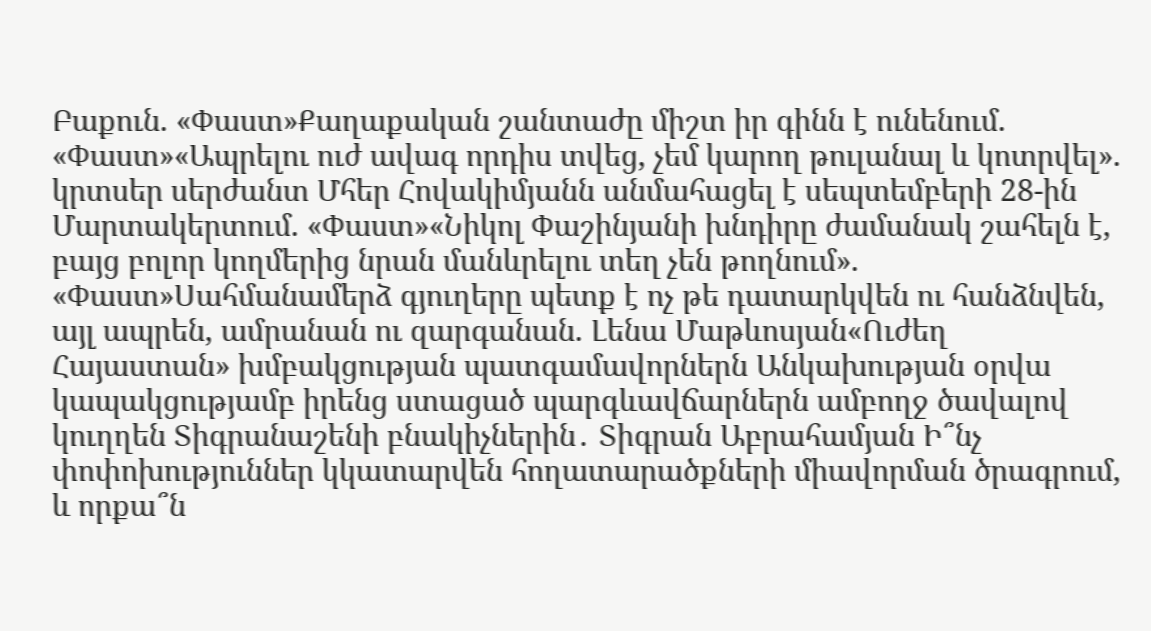Բաքուն. «Փաստ»Քաղաքական շանտաժը միշտ իր գինն է ունենում. «Փաստ»«Ապրելու ուժ ավագ որդիս տվեց, չեմ կարող թուլանալ և կոտրվել». կրտսեր սերժանտ Մհեր Հովակիմյանն անմահացել է սեպտեմբերի 28-ին Մարտակերտում. «Փաստ»«Նիկոլ Փաշինյանի խնդիրը ժամանակ շահելն է, բայց բոլոր կողմերից նրան մանևրելու տեղ չեն թողնում». «Փաստ»Սահմանամերձ գյուղերը պետք է ոչ թե դատարկվեն ու հանձնվեն, այլ ապրեն, ամրանան ու զարգանան. Լենա Մաթևոսյան«Ուժեղ Հայաստան» խմբակցության պատգամավորներն Անկախության օրվա կապակցությամբ իրենց ստացած պարգևավճարներն ամբողջ ծավալով կուղղեն Տիգրանաշենի բնակիչներին․ Տիգրան Աբրահամյան Ի՞նչ փոփոխություններ կկատարվեն հողատարածքների միավորման ծրագրում, և որքա՞ն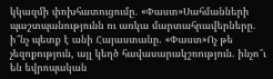կկազմի փոխհատուցումը. «Փաստ»Սահմանների պաշտպանությունն ու առկա մարտահրավերները. ի՞նչ պետք է անի Հայաստանը. «Փաստ»Ոչ թե չեզոքություն, այլ կեղծ հավասարակշռություն. ինչո՞ւ են եվրոպական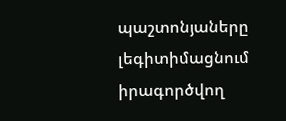պաշտոնյաները լեգիտիմացնում իրագործվող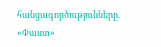հանցագործությունները. «Փաստ»